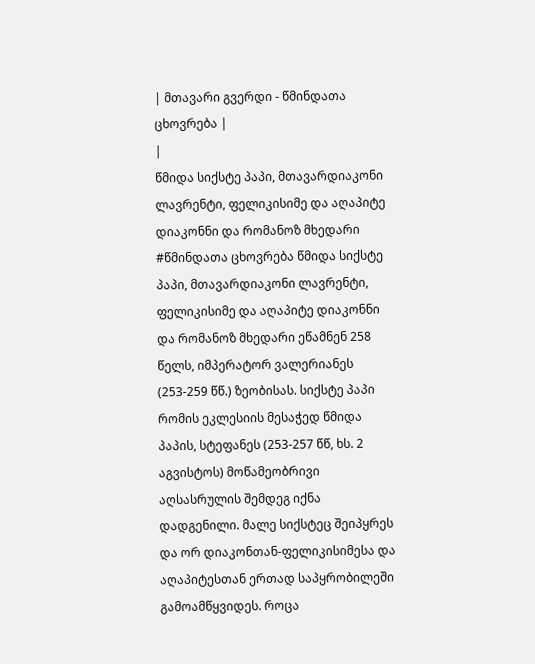| მთავარი გვერდი - წმინდათა ცხოვრება |
|
წმიდა სიქსტე პაპი, მთავარდიაკონი ლავრენტი, ფელიკისიმე და აღაპიტე დიაკონნი და რომანოზ მხედარი
#წმინდათა ცხოვრება წმიდა სიქსტე პაპი, მთავარდიაკონი ლავრენტი, ფელიკისიმე და აღაპიტე დიაკონნი და რომანოზ მხედარი ეწამნენ 258 წელს, იმპერატორ ვალერიანეს (253-259 წწ.) ზეობისას. სიქსტე პაპი რომის ეკლესიის მესაჭედ წმიდა პაპის, სტეფანეს (253-257 წწ, ხს. 2 აგვისტოს) მოწამეობრივი აღსასრულის შემდეგ იქნა დადგენილი. მალე სიქსტეც შეიპყრეს და ორ დიაკონთან-ფელიკისიმესა და აღაპიტესთან ერთად საპყრობილეში გამოამწყვიდეს. როცა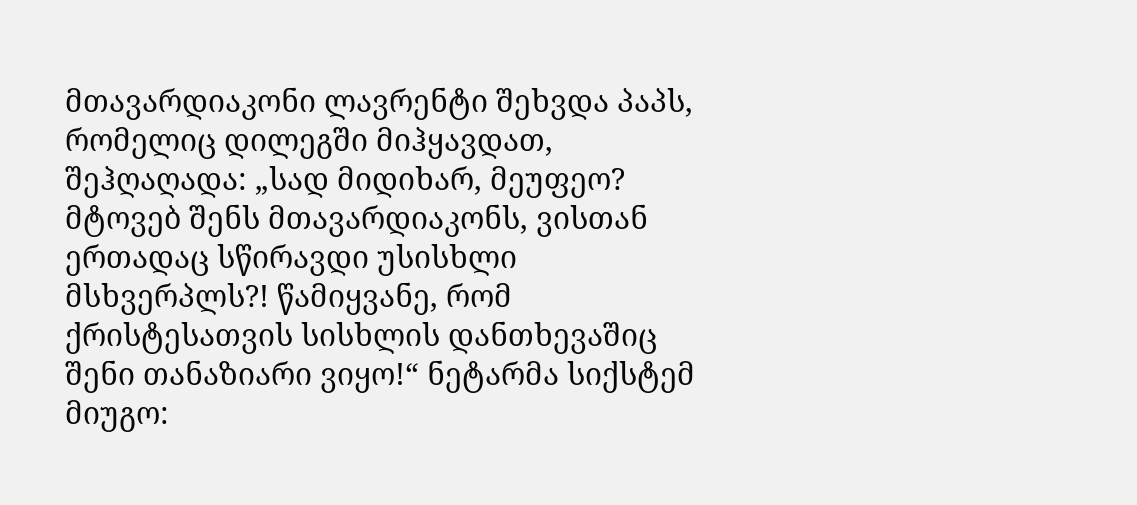მთავარდიაკონი ლავრენტი შეხვდა პაპს, რომელიც დილეგში მიჰყავდათ, შეჰღაღადა: „სად მიდიხარ, მეუფეო? მტოვებ შენს მთავარდიაკონს, ვისთან ერთადაც სწირავდი უსისხლი მსხვერპლს?! წამიყვანე, რომ ქრისტესათვის სისხლის დანთხევაშიც შენი თანაზიარი ვიყო!“ ნეტარმა სიქსტემ მიუგო: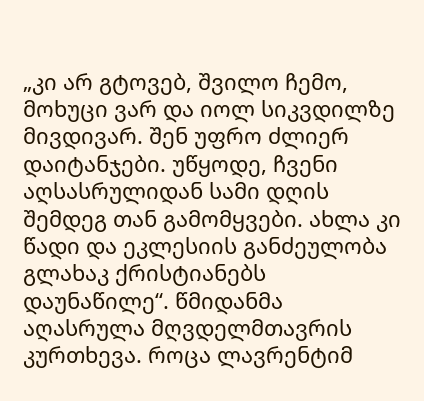„კი არ გტოვებ, შვილო ჩემო, მოხუცი ვარ და იოლ სიკვდილზე მივდივარ. შენ უფრო ძლიერ დაიტანჯები. უწყოდე, ჩვენი აღსასრულიდან სამი დღის შემდეგ თან გამომყვები. ახლა კი წადი და ეკლესიის განძეულობა გლახაკ ქრისტიანებს დაუნაწილე“. წმიდანმა აღასრულა მღვდელმთავრის კურთხევა. როცა ლავრენტიმ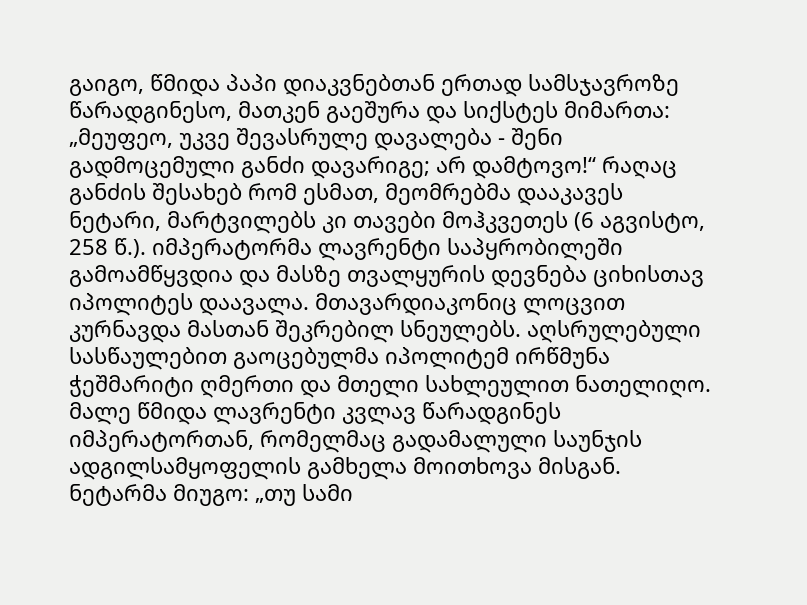გაიგო, წმიდა პაპი დიაკვნებთან ერთად სამსჯავროზე წარადგინესო, მათკენ გაეშურა და სიქსტეს მიმართა: „მეუფეო, უკვე შევასრულე დავალება - შენი გადმოცემული განძი დავარიგე; არ დამტოვო!“ რაღაც განძის შესახებ რომ ესმათ, მეომრებმა დააკავეს ნეტარი, მარტვილებს კი თავები მოჰკვეთეს (6 აგვისტო, 258 წ.). იმპერატორმა ლავრენტი საპყრობილეში გამოამწყვდია და მასზე თვალყურის დევნება ციხისთავ იპოლიტეს დაავალა. მთავარდიაკონიც ლოცვით კურნავდა მასთან შეკრებილ სნეულებს. აღსრულებული სასწაულებით გაოცებულმა იპოლიტემ ირწმუნა ჭეშმარიტი ღმერთი და მთელი სახლეულით ნათელიღო. მალე წმიდა ლავრენტი კვლავ წარადგინეს იმპერატორთან, რომელმაც გადამალული საუნჯის ადგილსამყოფელის გამხელა მოითხოვა მისგან. ნეტარმა მიუგო: „თუ სამი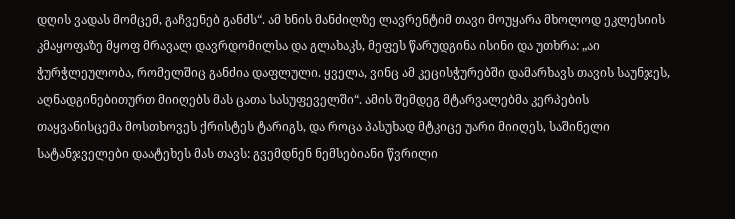დღის ვადას მომცემ, გაჩვენებ განძს“. ამ ხნის მანძილზე ლავრენტიმ თავი მოუყარა მხოლოდ ეკლესიის კმაყოფაზე მყოფ მრავალ დავრდომილსა და გლახაკს, მეფეს წარუდგინა ისინი და უთხრა: „აი ჭურჭლეულობა, რომელშიც განძია დაფლული. ყველა, ვინც ამ კეცისჭურებში დამარხავს თავის საუნჯეს, აღნადგინებითურთ მიიღებს მას ცათა სასუფეველში“. ამის შემდეგ მტარვალებმა კერპების თაყვანისცემა მოსთხოვეს ქრისტეს ტარიგს, და როცა პასუხად მტკიცე უარი მიიღეს, საშინელი სატანჯველები დაატეხეს მას თავს: გვემდნენ ნემსებიანი წვრილი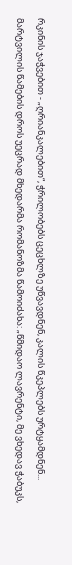რკინის ჯაჭვებით - „ღრიანკალებით“, ჭრილობებს ცეცხლზე უწვავდნენ, კალის წკეპლებს ურტყამდნენ... მარტვილის წამების დროს უეცრად მხედარმა რომანოზმა წამოიძახა: „წმიდაო ლავრენტი, მე ვხედავ ჭაბუკს,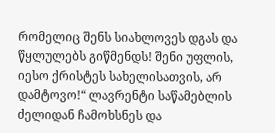რომელიც შენს სიახლოვეს დგას და წყლულებს გიწმენდს! შენი უფლის, იესო ქრისტეს სახელისათვის, არ დამტოვო!“ ლავრენტი საწამებლის ძელიდან ჩამოხსნეს და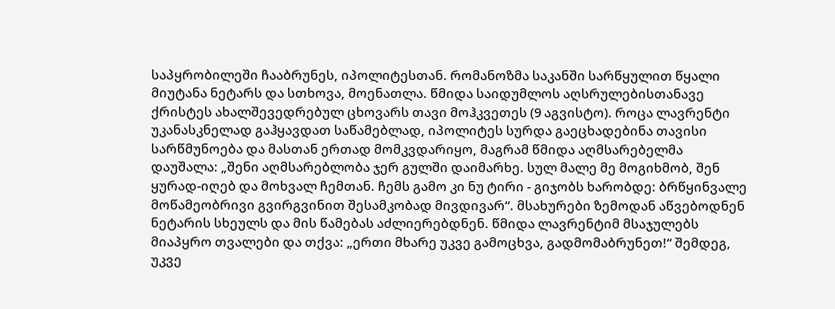საპყრობილეში ჩააბრუნეს, იპოლიტესთან. რომანოზმა საკანში სარწყულით წყალი მიუტანა ნეტარს და სთხოვა, მოენათლა. წმიდა საიდუმლოს აღსრულებისთანავე ქრისტეს ახალშევედრებულ ცხოვარს თავი მოჰკვეთეს (9 აგვისტო). როცა ლავრენტი უკანასკნელად გაჰყავდათ საწამებლად, იპოლიტეს სურდა გაეცხადებინა თავისი სარწმუნოება და მასთან ერთად მომკვდარიყო, მაგრამ წმიდა აღმსარებელმა დაუშალა: „შენი აღმსარებლობა ჯერ გულში დაიმარხე. სულ მალე მე მოგიხმობ, შენ ყურად-იღებ და მოხვალ ჩემთან. ჩემს გამო კი ნუ ტირი - გიჯობს ხარობდე: ბრწყინვალე მოწამეობრივი გვირგვინით შესამკობად მივდივარ“. მსახურები ზემოდან აწვებოდნენ ნეტარის სხეულს და მის წამებას აძლიერებდნენ. წმიდა ლავრენტიმ მსაჯულებს მიაპყრო თვალები და თქვა: „ერთი მხარე უკვე გამოცხვა, გადმომაბრუნეთ!“ შემდეგ, უკვე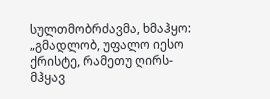სულთმობრძავმა, ხმაჰყო: „გმადლობ, უფალო იესო ქრისტე, რამეთუ ღირს-მჰყავ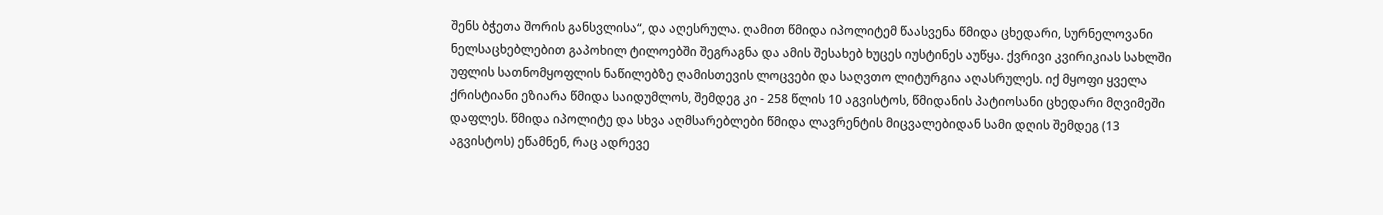შენს ბჭეთა შორის განსვლისა“, და აღესრულა. ღამით წმიდა იპოლიტემ წაასვენა წმიდა ცხედარი, სურნელოვანი ნელსაცხებლებით გაპოხილ ტილოებში შეგრაგნა და ამის შესახებ ხუცეს იუსტინეს აუწყა. ქვრივი კვირიკიას სახლში უფლის სათნომყოფლის ნაწილებზე ღამისთევის ლოცვები და საღვთო ლიტურგია აღასრულეს. იქ მყოფი ყველა ქრისტიანი ეზიარა წმიდა საიდუმლოს, შემდეგ კი - 258 წლის 10 აგვისტოს, წმიდანის პატიოსანი ცხედარი მღვიმეში დაფლეს. წმიდა იპოლიტე და სხვა აღმსარებლები წმიდა ლავრენტის მიცვალებიდან სამი დღის შემდეგ (13 აგვისტოს) ეწამნენ, რაც ადრევე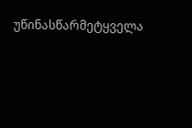უწინასწარმეტყველა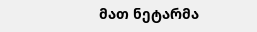მათ ნეტარმა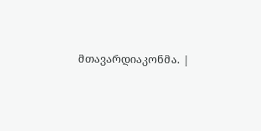მთავარდიაკონმა. |